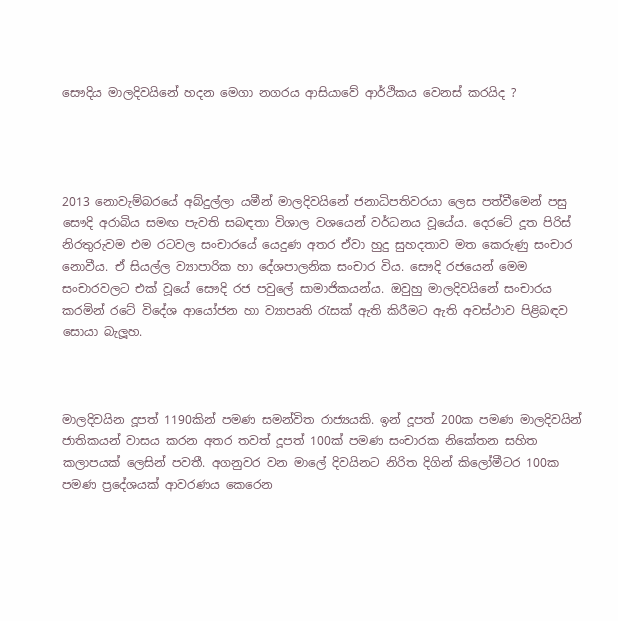සෞදිය මාලදිවයිනේ හදන මෙගා නගරය ආසියාවේ ආර්ථිකය වෙනස් කරයිද ?




2013 නොවැම්බරයේ අබ්දුල්ලා යමීන් මාලදිවයිනේ ජනාධිපතිවරයා ලෙස පත්වීමෙන් පසු සෞදි අරාබිය සමඟ පැවති සබඳතා විශාල වශයෙන් වර්ධනය වූයේය. දෙරටේ දූත පිරිස් නිරතුරුවම එම රටවල සංචාරයේ යෙදුණ අතර ඒවා හුදු සුහදතාව මත කෙරුණු සංචාර නොවීය. ඒ සියල්ල ව්‍යාපාරික හා දේශපාලනික සංචාර විය. සෞදි රජයෙන් මෙම සංචාරවලට එක් වූයේ සෞදි රජ පවුලේ සාමාජිකයන්ය. ඔවුහු මාලදිවයිනේ සංචාරය කරමින් රටේ විදේශ ආයෝජන හා ව්‍යාපෘති රැසක් ඇති කිරීමට ඇති අවස්ථාව පිළිබඳව සොයා බැලූහ.



මාලදිවයින දූපත් 1190කින් පමණ සමන්විත රාජ්‍යයකි. ඉන් දූපත් 200ක පමණ මාලදිවයින් ජාතිකයන් වාසය කරන අතර තවත් දූපත් 100ක් පමණ සංචාරක නිකේතන සහිත කලාපයක් ලෙසින් පවතී. අගනුවර වන මාලේ දිවයිනට නිරිත දිගින් කිලෝමීටර 100ක පමණ ප්‍රදේශයක් ආවරණය කෙරෙන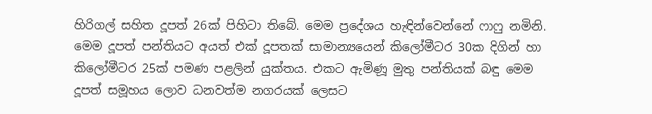හිරිගල් සහිත දූපත් 26ක් පිහිටා තිබේ. මෙම ප්‍රදේශය හැඳින්වෙන්නේ ෆාෆු නමිනි. මෙම දූපත් පන්තියට අයත් එක් දූපතක් සාමාන්‍යයෙන් කිලෝමීටර 30ක දිගින් හා කිලෝමීටර 25ක් පමණ පළලින් යුක්තය. එකට ඇමිණූ මුතු පන්තියක් බඳු මෙම දූපත් සමූහය ලොව ධනවත්ම නගරයක් ලෙසට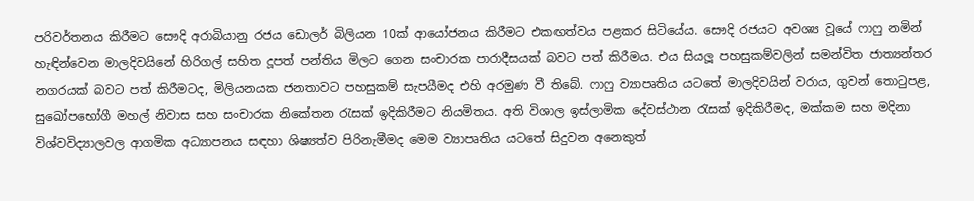පරිවර්තනය කිරීමට සෞදි අරාබියානු රජය ඩොලර් බිලියන 10ක් ආයෝජනය කිරීමට එකඟත්වය පළකර සිටියේය. සෞදි රජයට අවශ්‍ය වූයේ ෆාෆු නමින් හැඳින්වෙන මාලදිවයිනේ හිරිගල් සහිත දූපත් පන්තිය මිලට ගෙන සංචාරක පාරාදීසයක් බවට පත් කිරීමය. එය සියලූ පහසුකම්වලින් සමන්විත ජාත්‍යන්තර නගරයක් බවට පත් කිරීමටද, මිලියනයක ජනතාවට පහසුකම් සැපයීමද එහි අරමුණ වී තිබේ. ෆාෆු ව්‍යාපෘතිය යටතේ මාලදිවයින් වරාය, ගුවන් තොටුපළ, සුඛෝපභෝගී මහල් නිවාස සහ සංචාරක නිකේතන රැසක් ඉදිකිරීමට නියමිතය. අති විශාල ඉස්ලාමික දේවස්ථාන රැසක් ඉදිකිරීමද, මක්කම සහ මදිනා විශ්වවිද්‍යාලවල ආගමික අධ්‍යාපනය සඳහා ශිෂ්‍යත්ව පිරිනැමීමද මෙම ව්‍යාපෘතිය යටතේ සිදුවන අනෙකුත්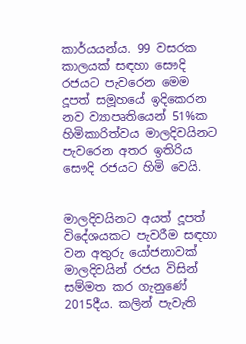කාර්යයන්ය. 99 වසරක කාලයක් සඳහා සෞදි රජයට පැවරෙන මෙම දූපත් සමූහයේ ඉදිකෙරන නව ව්‍යාපෘතියෙන් 51%ක හිමිකාරිත්වය මාලදිවයිනට පැවරෙන අතර ඉතිරිය සෞදි රජයට හිමි වෙයි.


මාලදිවයිනට අයත් දූපත් විදේශයකට පැවරීම සඳහා වන අතුරු යෝජනාවක් මාලදිවයින් රජය විසින් සම්මත කර ගැනුණේ 2015දීය. කලින් පැවැති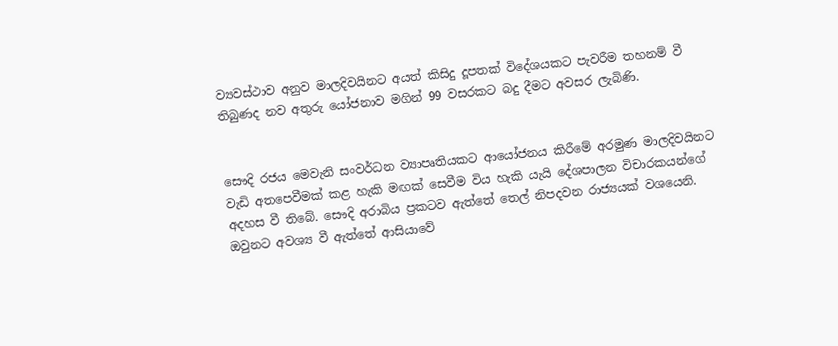ව්‍යවස්ථාව අනුව මාලදිවයිනට අයත් කිසිදු දූපතක් විදේශයකට පැවරීම තහනම් වී තිබුණද නව අතුරු යෝජනාව මගින් 99 වසරකට බදු දීමට අවසර ලැබිණි.


සෞදි රජය මෙවැනි සංවර්ධන ව්‍යාපෘතියකට ආයෝජනය කිරීමේ අරමුණ මාලදිවයිනට වැඩි අතපෙවීමක් කළ හැකි මඟක් සෙවීම විය හැකි යැයි දේශපාලන විචාරකයන්ගේ අදහස වී තිබේ. සෞදි අරාබිය ප්‍රකටව ඇත්තේ තෙල් නිපදවන රාජ්‍යයක් වශයෙනි. ඔවුනට අවශ්‍ය වී ඇත්තේ ආසියාවේ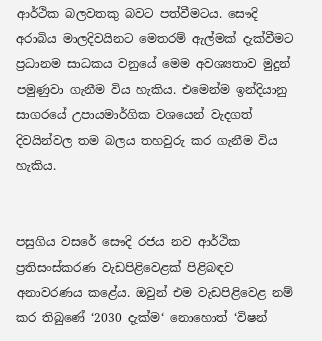ආර්ථික බලවතකු බවට පත්වීමටය. සෞදි අරාබිය මාලදිවයිනට මෙතරම් ඇල්මක් දැක්වීමට ප්‍රධානම සාධකය වනුයේ මෙම අවශ්‍යතාව මුදුන් පමුණුවා ගැනීම විය හැකිය. එමෙන්ම ඉන්දියානු සාගරයේ උපායමාර්ගික වශයෙන් වැදගත් දිවයින්වල තම බලය තහවුරු කර ගැනීම විය හැකිය.


පසුගිය වසරේ සෞදි රජය නව ආර්ථික ප්‍රතිසංස්කරණ වැඩපිළිවෙළක් පිළිබඳව අනාවරණය කළේය. ඔවුන් එම වැඩපිළිවෙළ නම් කර තිබුණේ ‘2030 දැක්ම‘ නොහොත් ‘විෂන්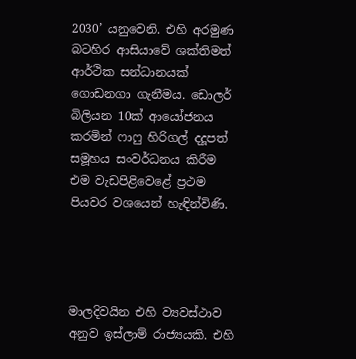2030’ යනුවෙනි. එහි අරමුණ බටහිර ආසියාවේ ශක්තිමත් ආර්ථික සන්ධානයක් ගොඩනගා ගැනීමය. ඩොලර් බිලියන 10ක් ආයෝජනය කරමින් ෆාෆු හිරිගල් දදූපත් සමූහය සංවර්ධනය කිරීම එම වැඩපිළිවෙළේ ප්‍රථම පියවර වශයෙන් හැඳින්විණි.




මාලදිවයින එහි ව්‍යවස්ථාව අනුව ඉස්ලාම් රාජ්‍යයකි. එහි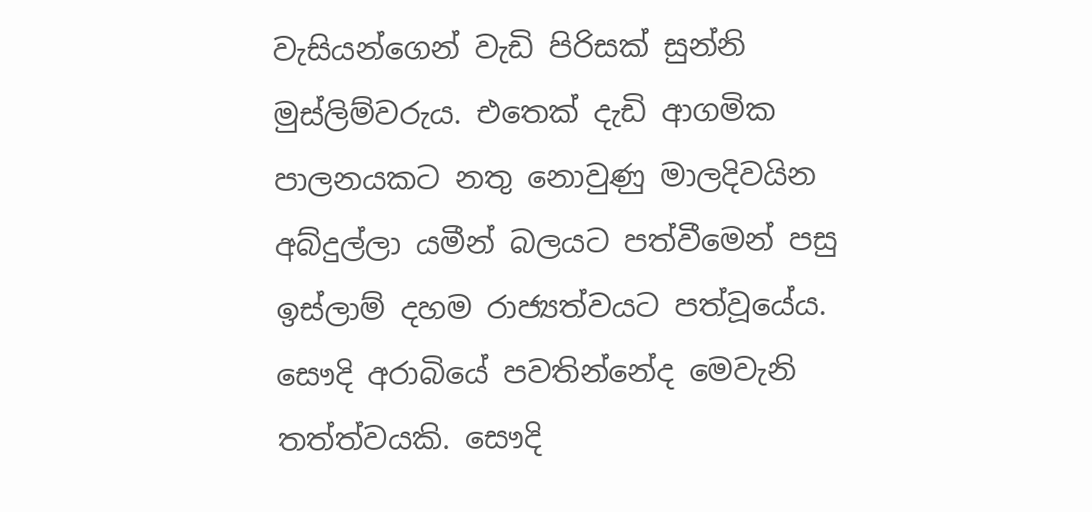වැසියන්ගෙන් වැඩි පිරිසක් සුන්නි මුස්ලිම්වරුය. එතෙක් දැඩි ආගමික පාලනයකට නතු නොවුණු මාලදිවයින අබ්දුල්ලා යමීන් බලයට පත්වීමෙන් පසු ඉස්ලාම් දහම රාජ්‍යත්වයට පත්වූයේය. සෞදි අරාබියේ පවතින්නේද මෙවැනි තත්ත්වයකි. සෞදි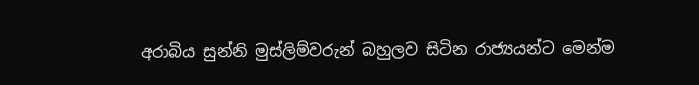අරාබිය සුන්නි මුස්ලිම්වරුන් බහුලව සිටින රාජ්‍යයන්ට මෙන්ම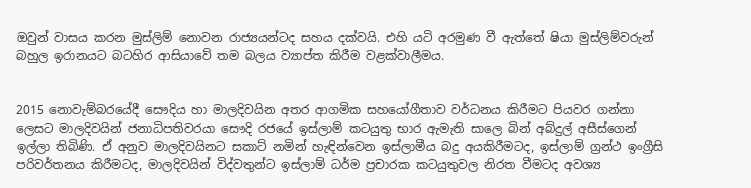ඔවුන් වාසය කරන මුස්ලිම් නොවන රාජ්‍යයන්ටද සහය දක්වයි. එහි යටි අරමුණ වී ඇත්තේ ෂියා මුස්ලිම්වරුන් බහුල ඉරානයට බටහිර ආසියාවේ තම බලය ව්‍යාප්ත කිරීම වළක්වාලීමය.


2015 නොවැම්බරයේදී සෞදිය හා මාලදිවයින අතර ආගමික සහයෝගීතාව වර්ධනය කිරීමට පියවර ගන්නා ලෙසට මාලදිවයින් ජනාධිපතිවරයා සෞදි රජයේ ඉස්ලාම් කටයුතු භාර ඇමැති සාලෙ බින් අබ්දුල් අසීස්ගෙන් ඉල්ලා තිබිණි. ඒ අනුව මාලදිවයිනට සකාට් නමින් හැඳින්වෙන ඉස්ලාමීය බදු අයකිරීමටද, ඉස්ලාම් ග්‍රන්ථ ඉංග්‍රීසි පරිවර්තනය කිරීමටද, මාලදිවයින් විද්වතුන්ට ඉස්ලාම් ධර්ම ප්‍රචාරක කටයුතුවල නිරත වීමටද අවශ්‍ය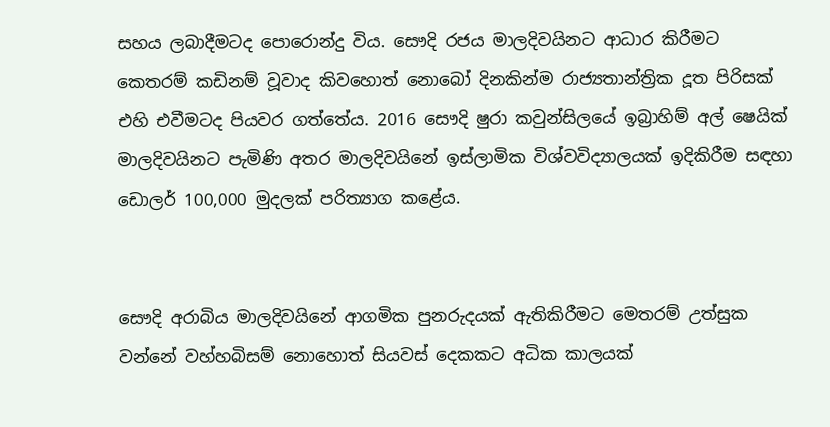සහය ලබාදීමටද පොරොන්දු විය. සෞදි රජය මාලදිවයිනට ආධාර කිරීමට කෙතරම් කඩිනම් වූවාද කිවහොත් නොබෝ දිනකින්ම රාජ්‍යතාන්ත්‍රික දූත පිරිසක් එහි එවීමටද පියවර ගත්තේය. 2016 සෞදි ෂුරා කවුන්සිලයේ ඉබ්‍රාහිම් අල් ෂෙයික් මාලදිවයිනට පැමිණි අතර මාලදිවයිනේ ඉස්ලාමික විශ්වවිද්‍යාලයක් ඉදිකිරීම සඳහා ඩොලර් 100,000 මුදලක් පරිත්‍යාග කළේය.


සෞදි අරාබිය මාලදිවයිනේ ආගමික පුනරුදයක් ඇතිකිරීමට මෙතරම් උත්සුක වන්නේ වහ්හබිසම් නොහොත් සියවස් දෙකකට අධික කාලයක්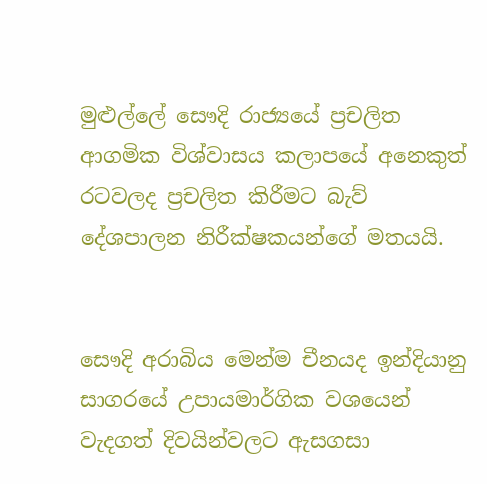මුළුල්ලේ සෞදි රාජ්‍යයේ ප්‍රචලිත ආගමික විශ්වාසය කලාපයේ අනෙකුත් රටවලද ප්‍රචලිත කිරීමට බැව් දේශපාලන නිරීක්ෂකයන්ගේ මතයයි.


සෞදි අරාබිය මෙන්ම චීනයද ඉන්දියානු සාගරයේ උපායමාර්ගික වශයෙන් වැදගත් දිවයින්වලට ඇසගසා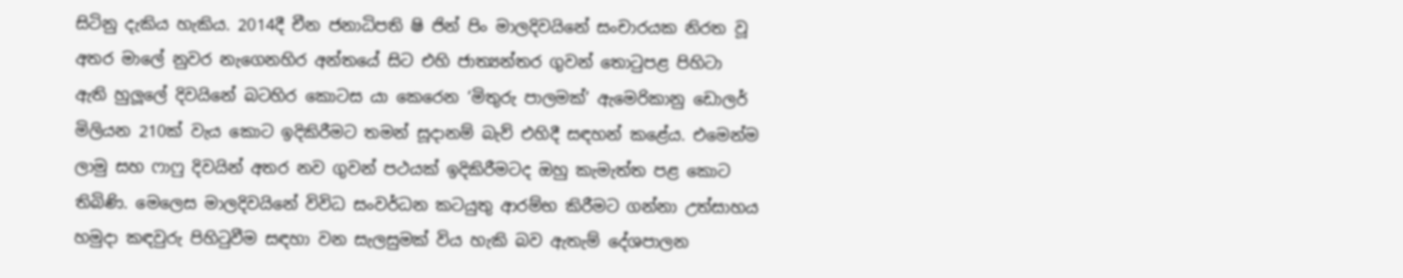සිටිනු දැකිය හැකිය. 2014දී චීන ජනාධිපති ෂි ජින් පිං මාලදිවයිනේ සංචාරයක නිරත වූ අතර මාලේ නුවර නැගෙනහිර අන්තයේ සිට එහි ජාත්‍යන්තර ගුවන් තොටුපළ පිහිටා ඇති හුලූලේ දිවයිනේ බටහිර කොටස යා කෙරෙන ‘මිතුරු පාලමක්’ ඇමෙරිකානු ඩොලර් මිලියන 210ක් වැය කොට ඉදිකිරීමට තමන් සූද‌ානම් බැව් එහිදී සඳහන් කළේය. එමෙන්ම ලාමු සහ ෆාෆු දිවයින් අතර නව ගුවන් පථයක් ඉදිකිරීමටද ඔහු කැමැත්ත පළ කොට තිබිණි. මෙලෙස මාලදිවයිනේ විවිධ සංවර්ධන කටයුතු ආරම්භ කිරීමට ගන්නා උත්සාහය හමුද‌ා කඳවුරු පිහිටුවීම සඳහා වන සැලසුමක් විය හැකි බව ඇතැම් දේශපාලන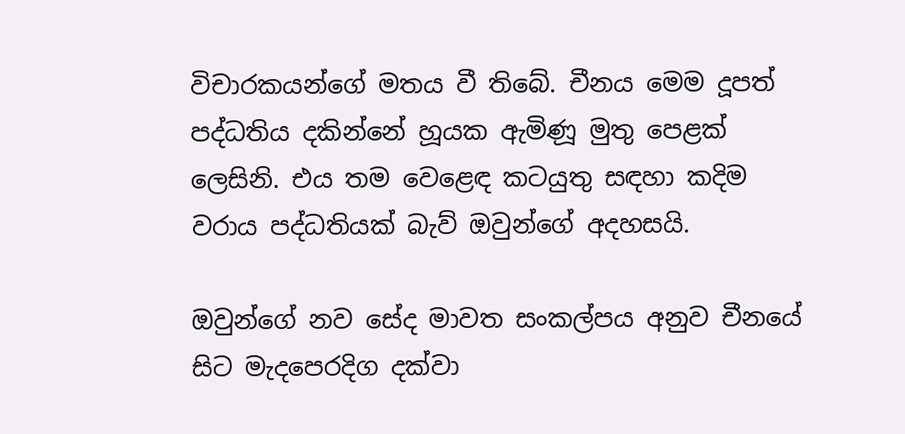විචාරකයන්ගේ මතය වී තිබේ. චීනය මෙම දූපත් පද්ධතිය දකින්නේ හූයක ඇමිණූ මුතු පෙළක් ලෙසිනි. එය තම වෙළෙඳ කටයුතු සඳහා කදිම වරාය පද්ධතියක් බැව් ඔවුන්ගේ අදහසයි.

ඔවුන්ගේ නව සේද මාවත සංකල්පය අනුව චීනයේ සිට මැදපෙරදිග දක්වා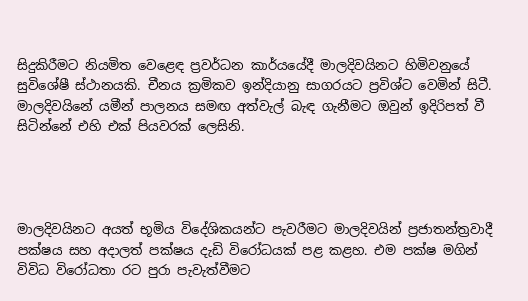සිදුකිරීමට නියමිත වෙළෙඳ ප්‍රවර්ධන කාර්යයේදී මාලදිවයිනට හිමිවනුයේ සුවිශේෂී ස්ථානයකි. චීනය ක්‍රමිකව ඉන්දියානු සාගරයට ප්‍රවිශ්ට වෙමින් සිටී. මාලදිවයිනේ යමීන් පාලනය සමඟ අත්වැල් බැඳ ගැනීමට ඔවුන් ඉදිරිපත් වී සිටින්නේ එහි එක් පියවරක් ලෙසිනි.




මාලදිවයිනට අයත් භූමිය විදේශිකයන්ට පැවරීමට මාලදිවයින් ප්‍රජාතන්ත්‍රවාදී පක්ෂය සහ අද‌ාලත් පක්ෂය දැඩි විරෝධයක් පළ කළහ. එම පක්ෂ මගින් විවිධ විරෝධතා රට පුරා පැවැත්වීමට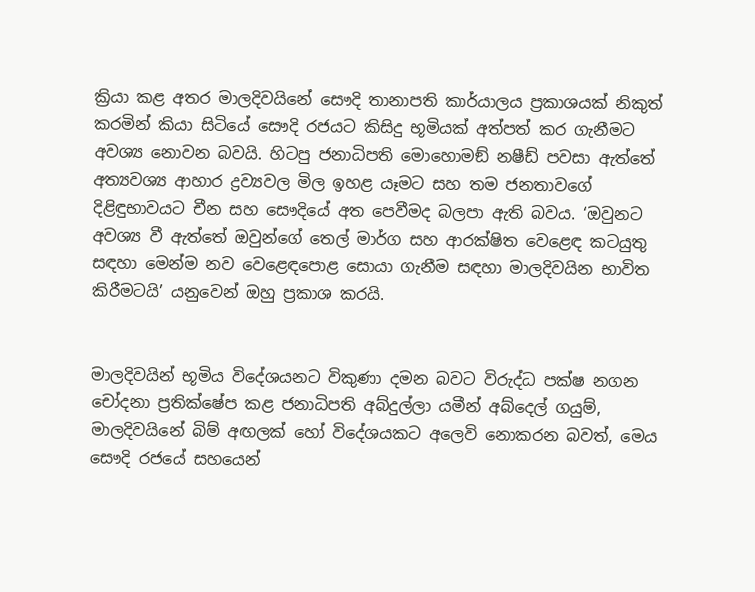ක්‍රියා කළ අතර මාලදිවයිනේ සෞදි තානාපති කාර්යාලය ප්‍රකාශයක් නිකුත් කරමින් කියා සිටියේ සෞදි රජයට කිසිදු භූමියක් අත්පත් කර ගැනීමට අවශ්‍ය නොවන බවයි. හිටපු ජනාධිපති මොහොමඞ් නෂීඩ් පවසා ඇත්තේ අත්‍යවශ්‍ය ආහාර ද්‍රව්‍යවල මිල ඉහළ යෑමට සහ තම ජනතාවගේ දිළිඳුභාවයට චීන සහ සෞදියේ අත පෙවීමද බලපා ඇති බවය. ‘ඔවුනට අවශ්‍ය වී ඇත්තේ ඔවුන්ගේ තෙල් මාර්ග සහ ආරක්ෂිත වෙළෙඳ කටයුතු සඳහා මෙන්ම නව වෙළෙඳපොළ සොයා ගැනීම සඳහා මාලදිවයින භාවිත කිරීමටයි’ යනුවෙන් ඔහු ප්‍රකාශ කරයි.


මාලදිවයින් භූමිය විදේශයනට විකුණා දමන බවට විරුද්ධ පක්ෂ නගන චෝදනා ප්‍රතික්ෂේප කළ ජනාධිපති අබ්දුල්ලා යමීන් අබ්දෙල් ගයුම්, මාලදිවයිනේ බිම් අඟලක් හෝ විදේශයකට අලෙවි නොකරන බවත්, මෙය සෞදි රජයේ සහයෙන්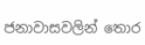ජනාවාසවලින් තොර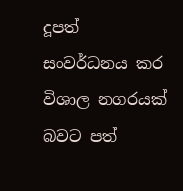දූපත් සංවර්ධනය කර විශාල නගරයක් බවට පත්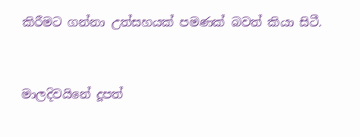කිරීමට ගන්නා උත්සහයක් පමණක් බවත් කියා සිටී.


මාලදිවයිනේ දූපත්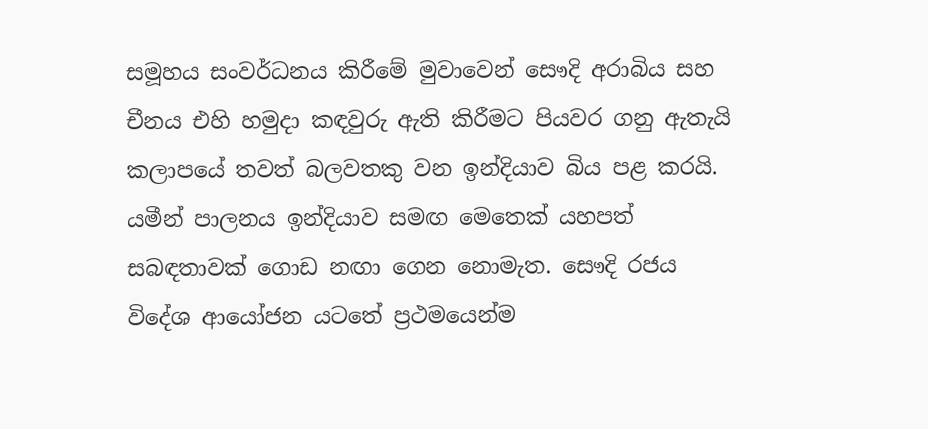සමූහය සංවර්ධනය කිරීමේ මුවාවෙන් සෞදි අරාබිය සහ චීනය එහි හමුද‌ා කඳවුරු ඇති කිරීමට පියවර ගනු ඇතැයි කලාපයේ තවත් බලවතකු වන ඉන්දියාව බිය පළ කරයි. යමීන් පාලනය ඉන්දියාව සමඟ මෙතෙක් යහපත් සබඳතාවක් ගොඩ නඟා ගෙන නොමැත. සෞදි රජය විදේශ ආයෝජන යටතේ ප්‍රථමයෙන්ම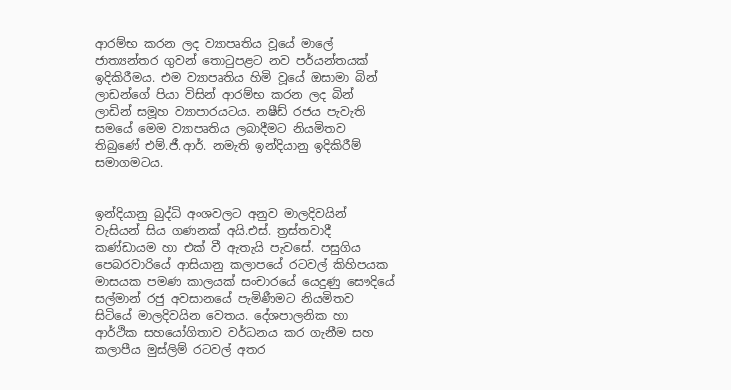ආරම්භ කරන ලද ව්‍යාපෘතිය වූයේ මාලේ ජාත්‍යන්තර ගුවන් තොටුපළට නව පර්යන්තයක් ඉදිකිරීමය. එම ව්‍යාපෘතිය හිමි වූයේ ඔසාමා බින් ලාඩන්ගේ පියා විසින් ආරම්භ කරන ලද බින් ලාඩින් සමූහ ව්‍යාපාරයටය. නෂීඩ් රජය පැවැති සමයේ මෙම ව්‍යාපෘතිය ලබාදීමට නියමිතව තිබුණේ එම්.ජී.ආර්. නමැති ඉන්දියානු ඉදිකිරීම් සමාගමටය.


ඉන්දියානු බුද්ධි අංශවලට අනුව මාලදිවයින් වැසියන් සිය ගණනක් අයි.එස්. ත්‍රස්තවාදී කණ්ඩායම හා එක් වී ඇතැයි පැවසේ. පසුගිය පෙබරවාරියේ ආසියානු කලාපයේ රටවල් කිහිපයක මාසයක පමණ කාලයක් සංචාරයේ යෙදුණු සෞදියේ සල්මාන් රජු අවසානයේ පැමිණීමට නියමිතව සිටියේ මාලදිවයින වෙතය. දේශපාලනික හා ආර්ථික සහයෝගිතාව වර්ධනය කර ගැනීම සහ කලාපීය මුස්ලිම් රටවල් අතර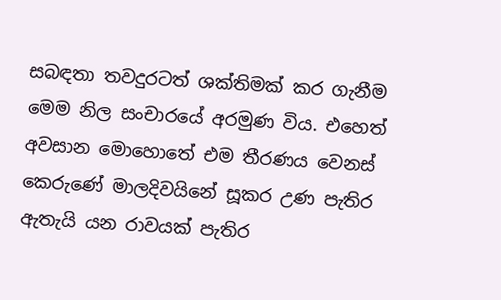සබඳතා තවදුරටත් ශක්තිමක් කර ගැනීම මෙම නිල සංචාරයේ අරමුණ විය. එහෙත් අවසාන මොහොතේ එම තීරණය වෙනස් කෙරුණේ මාලදිවයිනේ සූකර උණ පැතිර ඇතැයි යන රාවයක් පැතිර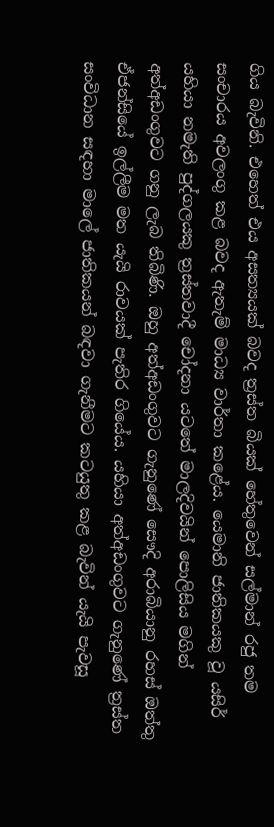ගිය බැවිනි. එහෙත් එය අසත්‍යයක් බවද ත්‍රස්ත බියක් හේතුවෙන් සල්මාන් රජු තම සංචාරය අවලංගු කළ බවද ඇතැම් මාධ්‍ය වාර්තා කළේය. යෙමානි ජාතිකයකු වූ යසිර් යහියා නමැති පුද්ගලයකු ත්‍රස්තවාදී චෝදනා යටතේ මාලදිවයින් පොලිසිය මගින් අත්අඩංගුවට ගනු ලැබ තිබිණි. ඔහු අත්අඩංගුවට ගැනුණේ සෞදි අරාබියානු රහස් ඔත්තු ඒජන්සියේ ඉල්ලීම මත යැයි රාවයක් පැතිර ගියේය. යහියා අත්අඩංගුවට ගැනුණේ ත්‍රස්ත සංවිධාන සඳහා මාලේ ජාතිකයන් බඳවා ගැනීමට කටයුතු කළ බැවින් යැයි පැවසූ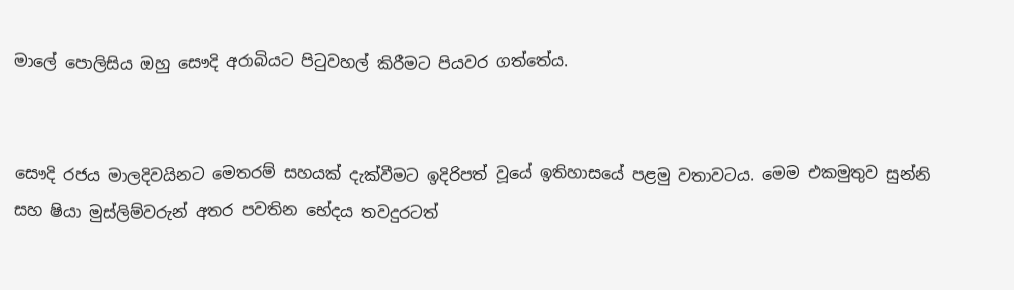මාලේ පොලිසිය ඔහු සෞදි අරාබියට පිටුවහල් කිරීමට පියවර ගත්තේය.


සෞදි රජය මාලදිවයිනට මෙතරම් සහයක් දැක්වීමට ඉදිරිපත් වූයේ ඉතිහාසයේ පළමු වතාවටය. මෙම එකමුතුව සුන්නි සහ ෂියා මුස්ලිම්වරුන් අතර පවතින භේදය තවදුරටත්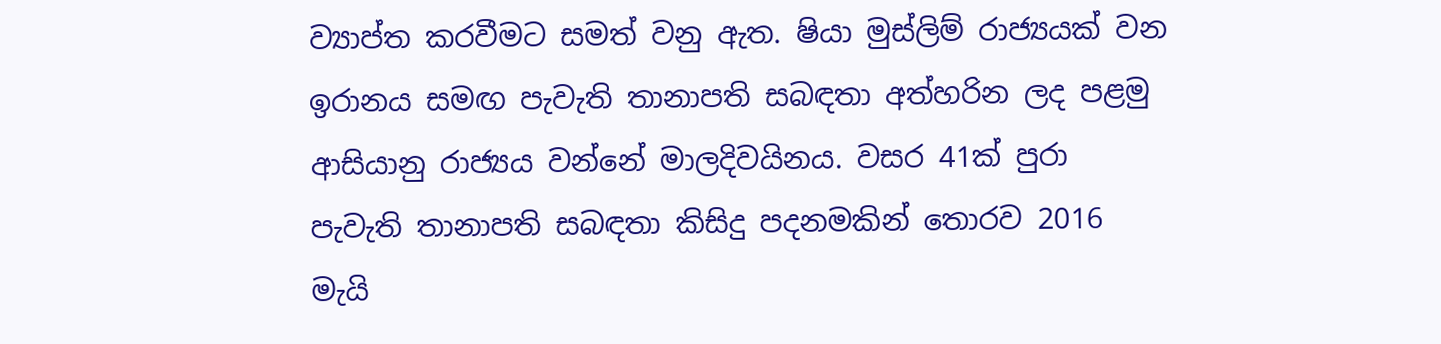ව්‍යාප්ත කරවීමට සමත් වනු ඇත. ෂියා මුස්ලිම් රාජ්‍යයක් වන ඉරානය සමඟ පැවැති තානාපති සබඳතා අත්හරින ලද පළමු ආසියානු රාජ්‍යය වන්නේ මාලදිවයිනය. වසර 41ක් පුරා පැවැති තානාපති සබඳතා කිසිදු පදනමකින් තොරව 2016 මැයි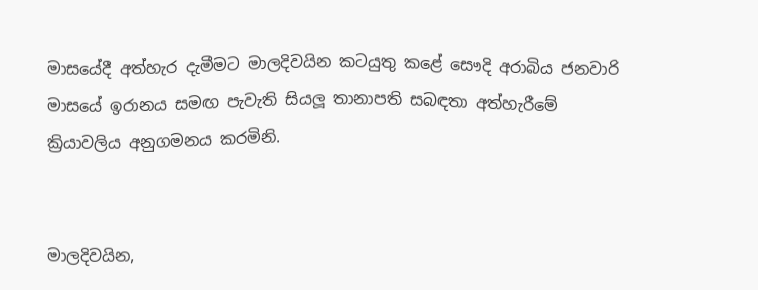මාසයේදී අත්හැර දැමීමට මාලදිවයින කටයුතු කළේ සෞදි අරාබිය ජනවාරි මාසයේ ඉරානය සමඟ පැවැති සියලූ තානාපති සබඳතා අත්හැරීමේ ක්‍රියාවලිය අනුගමනය කරමිනි.


මාලදිවයින,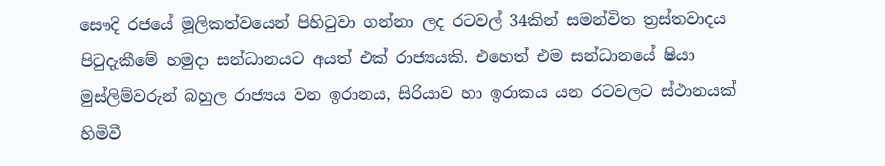සෞදි රජයේ මූලිකත්වයෙන් පිහිටුවා ගන්නා ලද රටවල් 34කින් සමන්විත ත්‍රස්තවාදය පිටුදැකීමේ හමුද‌ා සන්ධානයට අයත් එක් රාජ්‍යයකි. එහෙත් එම සන්ධානයේ ෂියා මුස්ලිම්වරුන් බහුල රාජ්‍යය වන ඉරානය, සිරියාව හා ඉරාකය යන රටවලට ස්ථානයක් හිමිවී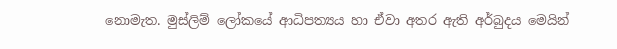නොමැත. මුස්ලිම් ලෝකයේ ආධිපත්‍යය හා ඒවා අතර ඇති අර්බුදය මෙයින්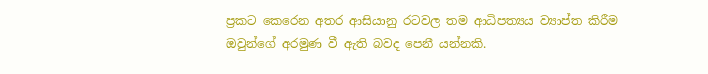ප්‍රකට කෙරෙන අතර ආසියානු රටවල තම ආධිපත්‍යය ව්‍යාප්ත කිරීම ඔවුන්ගේ අරමුණ වී ඇති බවද පෙනී යන්නකි.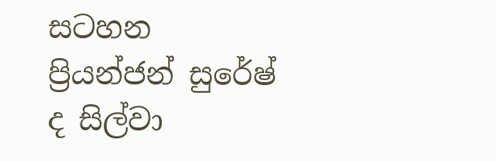සටහන
ප්‍රියන්ජන් සුරේෂ් ද සිල්වා